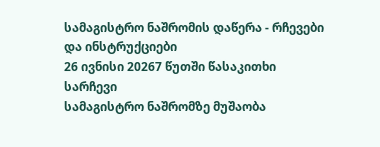სამაგისტრო ნაშრომის დაწერა - რჩევები და ინსტრუქციები
26 ივნისი 20267 წუთში წასაკითხი
სარჩევი
სამაგისტრო ნაშრომზე მუშაობა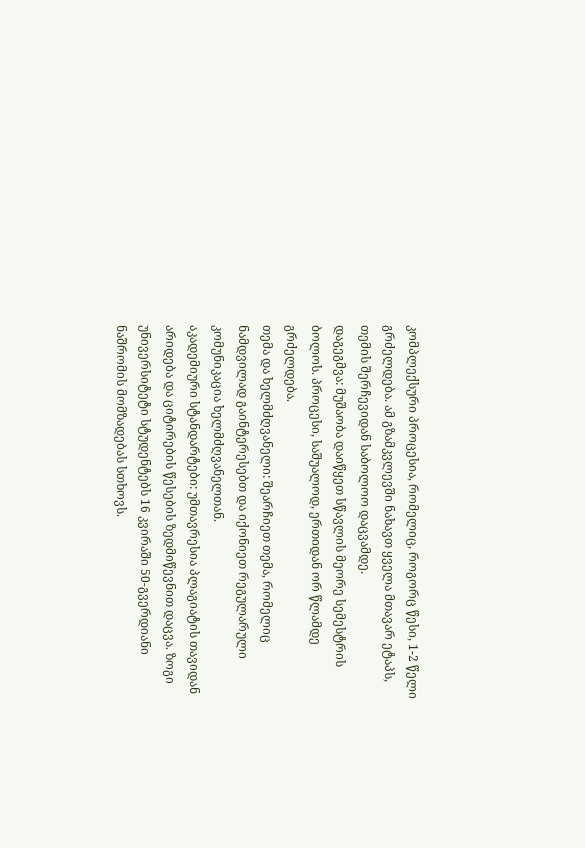კომპლექსური პროცესია, რომელიც, როგორც წესი, 1-2 წელი გრძელდება. ამ გზამკვლევში ნახავთ ყველა მთავარ ეტაპს, თემის შერჩევიდან საბოლოო დაცვამდე.
დაგეგმვა: მუშაობა დაიწყეთ სწავლის მეორე სემესტრის ბოლოს. პროცესი, საშუალოდ, ერთიდან ორ წლამდე გრძელდება.
თემა და ხელმძღვანელი: შეარჩიეთ თემა, რომელიც ნამდვილად გაინტერესებთ და იქონიეთ რეგულარული კომუნიკაცია ხელმძღვანელთან.
აკადემიური სტანდარტები: უმთავრესია პლაგიატის თავიდან არიდება და ციტირების წესების ზედმიწევნით დაცვა. ზოგი უნივერსიტეტი სტუდენტებს 16 კვირაში 50-გვერდიანი ნაშრომის მომზადებას სთხოვს.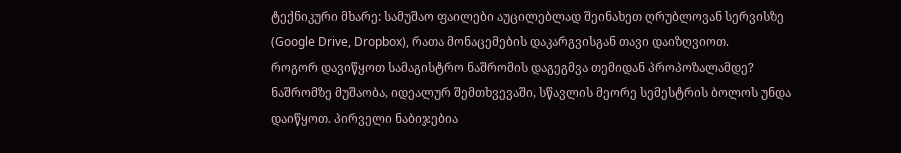ტექნიკური მხარე: სამუშაო ფაილები აუცილებლად შეინახეთ ღრუბლოვან სერვისზე (Google Drive, Dropbox), რათა მონაცემების დაკარგვისგან თავი დაიზღვიოთ.
როგორ დავიწყოთ სამაგისტრო ნაშრომის დაგეგმვა თემიდან პროპოზალამდე?
ნაშრომზე მუშაობა, იდეალურ შემთხვევაში, სწავლის მეორე სემესტრის ბოლოს უნდა დაიწყოთ. პირველი ნაბიჯებია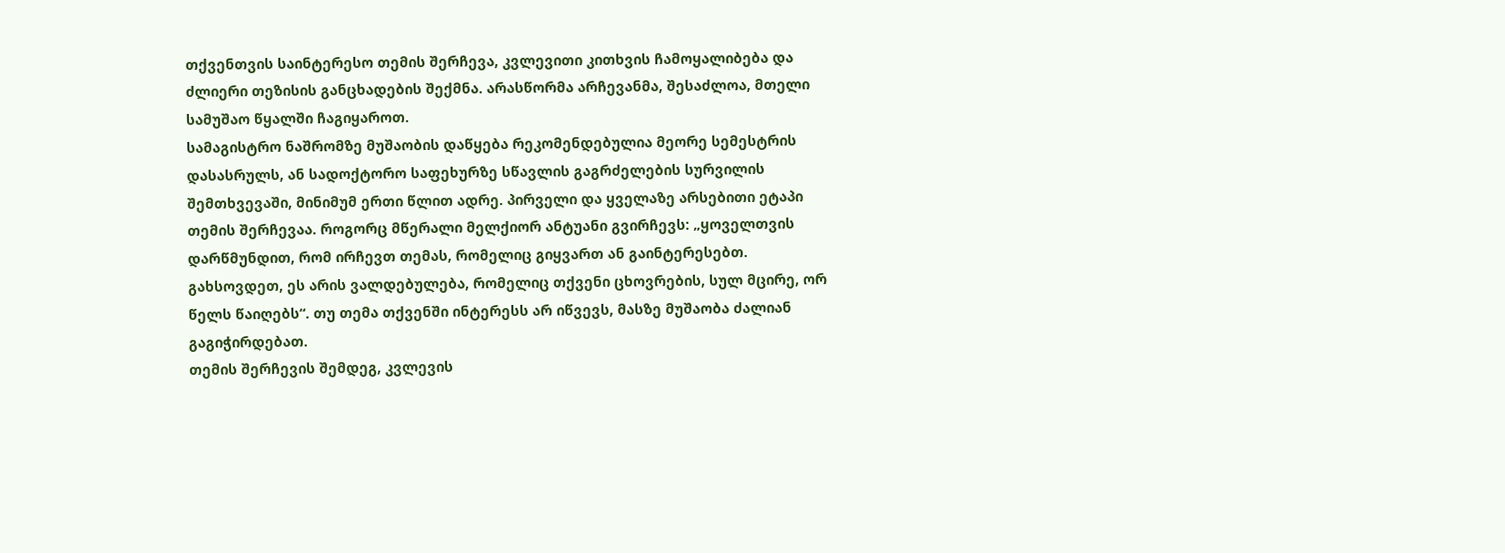თქვენთვის საინტერესო თემის შერჩევა, კვლევითი კითხვის ჩამოყალიბება და ძლიერი თეზისის განცხადების შექმნა. არასწორმა არჩევანმა, შესაძლოა, მთელი სამუშაო წყალში ჩაგიყაროთ.
სამაგისტრო ნაშრომზე მუშაობის დაწყება რეკომენდებულია მეორე სემესტრის დასასრულს, ან სადოქტორო საფეხურზე სწავლის გაგრძელების სურვილის შემთხვევაში, მინიმუმ ერთი წლით ადრე. პირველი და ყველაზე არსებითი ეტაპი თემის შერჩევაა. როგორც მწერალი მელქიორ ანტუანი გვირჩევს: „ყოველთვის დარწმუნდით, რომ ირჩევთ თემას, რომელიც გიყვართ ან გაინტერესებთ. გახსოვდეთ, ეს არის ვალდებულება, რომელიც თქვენი ცხოვრების, სულ მცირე, ორ წელს წაიღებს“. თუ თემა თქვენში ინტერესს არ იწვევს, მასზე მუშაობა ძალიან გაგიჭირდებათ.
თემის შერჩევის შემდეგ, კვლევის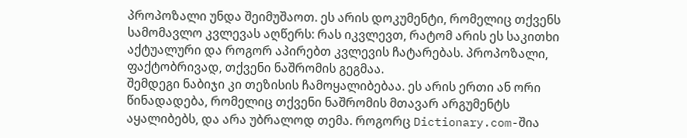პროპოზალი უნდა შეიმუშაოთ. ეს არის დოკუმენტი, რომელიც თქვენს სამომავლო კვლევას აღწერს: რას იკვლევთ, რატომ არის ეს საკითხი აქტუალური და როგორ აპირებთ კვლევის ჩატარებას. პროპოზალი, ფაქტობრივად, თქვენი ნაშრომის გეგმაა.
შემდეგი ნაბიჯი კი თეზისის ჩამოყალიბებაა. ეს არის ერთი ან ორი წინადადება, რომელიც თქვენი ნაშრომის მთავარ არგუმენტს აყალიბებს, და არა უბრალოდ თემა. როგორც Dictionary.com-შია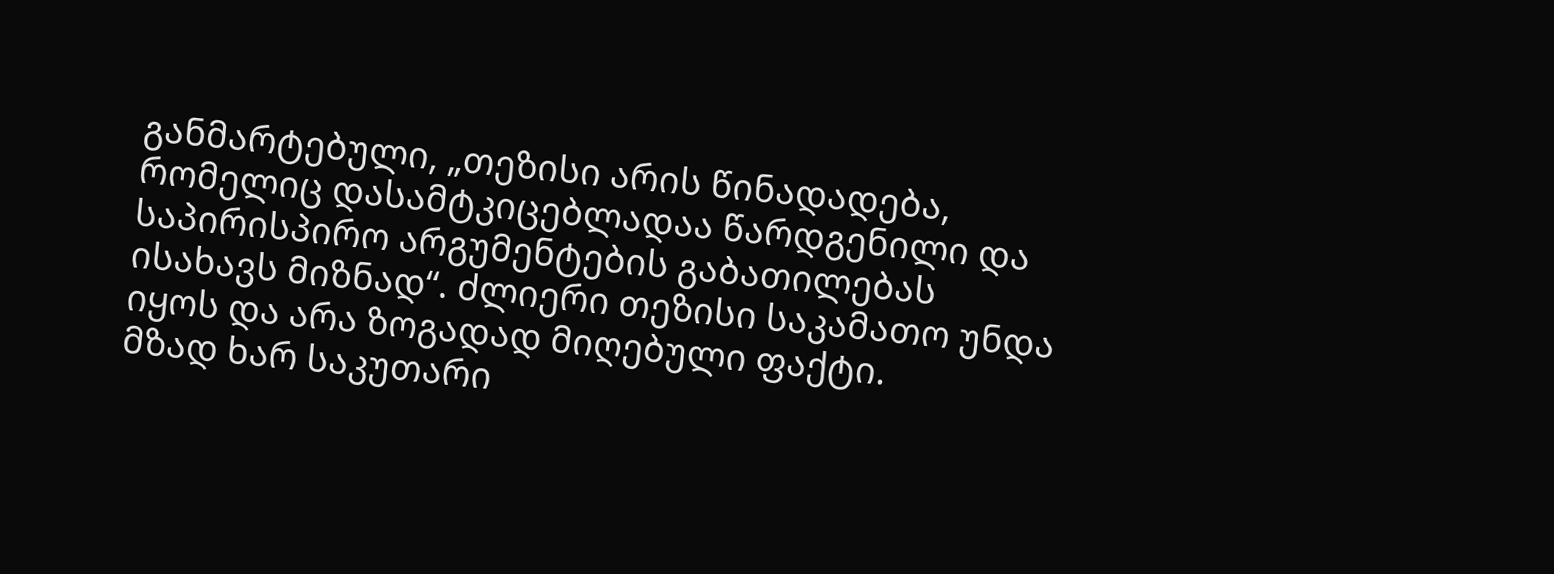განმარტებული, „თეზისი არის წინადადება, რომელიც დასამტკიცებლადაა წარდგენილი და საპირისპირო არგუმენტების გაბათილებას ისახავს მიზნად“. ძლიერი თეზისი საკამათო უნდა იყოს და არა ზოგადად მიღებული ფაქტი.
მზად ხარ საკუთარი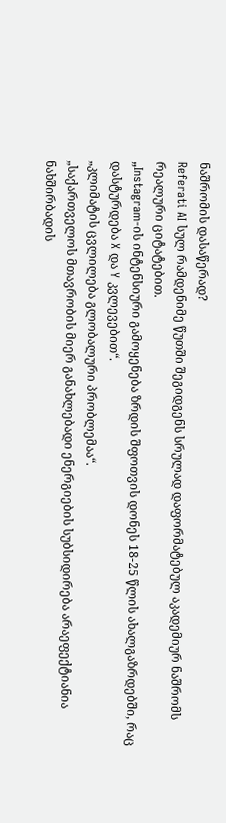ნაშრომის დასაწერად?
Referati AI სულ რამდენიმე წუთში შეგიდგენს სრულად დაფორმატებულ აკადემიურ ნაშრომს რეალური ციტატებით.
„Instagram-ის ინტენსიური გამოყენება ზრდის შფოთვის დონეს 18-25 წლის ახალგაზრდებში, რაც დასტურდება X და Y კვლევებით“.
„კლიმატის ცვლილება გლობალური პრობლემაა“.
„საქართველოს მთავრობის მიერ განახლებადი ენერგიების სუბსიდირება არაეფექტიანია ნახშირბადის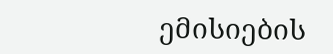ემისიების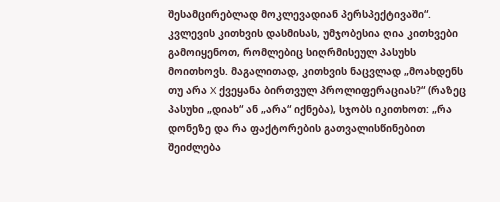შესამცირებლად მოკლევადიან პერსპექტივაში“.
კვლევის კითხვის დასმისას, უმჯობესია ღია კითხვები გამოიყენოთ, რომლებიც სიღრმისეულ პასუხს მოითხოვს. მაგალითად, კითხვის ნაცვლად „მოახდენს თუ არა X ქვეყანა ბირთვულ პროლიფერაციას?“ (რაზეც პასუხი „დიახ“ ან „არა“ იქნება), სჯობს იკითხოთ: „რა დონეზე და რა ფაქტორების გათვალისწინებით შეიძლება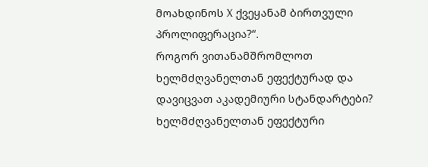მოახდინოს X ქვეყანამ ბირთვული პროლიფერაცია?“.
როგორ ვითანამშრომლოთ ხელმძღვანელთან ეფექტურად და დავიცვათ აკადემიური სტანდარტები?
ხელმძღვანელთან ეფექტური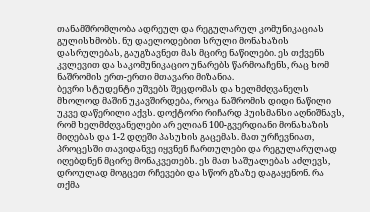თანამშრომლობა ადრეულ და რეგულარულ კომუნიკაციას გულისხმობს. ნუ დაელოდებით სრული მონახაზის დასრულებას, გაუგზავნეთ მას მცირე ნაწილები. ეს თქვენს კვლევით და საკომუნიკაციო უნარებს წარმოაჩენს, რაც ხომ ნაშრომის ერთ-ერთი მთავარი მიზანია.
ბევრი სტუდენტი უშვებს შეცდომას და ხელმძღვანელს მხოლოდ მაშინ უკავშირდება, როცა ნაშრომის დიდი ნაწილი უკვე დაწერილი აქვს. დოქტორი რიჩარდ ჰუისმანსი აღნიშნავს, რომ ხელმძღვანელები არ ელიან 100-გვერდიანი მონახაზის მიღებას და 1-2 დღეში პასუხის გაცემას. მათ ურჩევნიათ, პროცესში თავიდანვე იყვნენ ჩართულები და რეგულარულად იღებდნენ მცირე მონაკვეთებს. ეს მათ საშუალებას აძლევს, დროულად მოგცეთ რჩევები და სწორ გზაზე დაგაყენონ. რა თქმა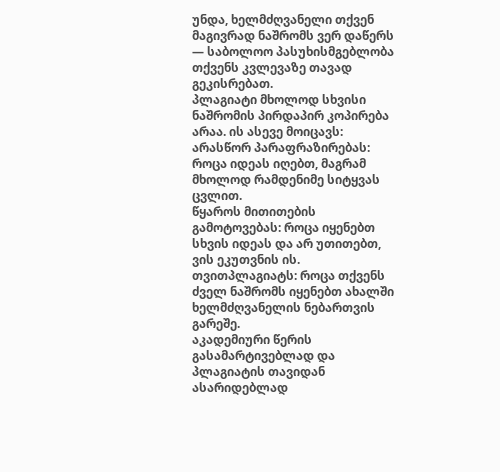უნდა, ხელმძღვანელი თქვენ მაგივრად ნაშრომს ვერ დაწერს — საბოლოო პასუხისმგებლობა თქვენს კვლევაზე თავად გეკისრებათ.
პლაგიატი მხოლოდ სხვისი ნაშრომის პირდაპირ კოპირება არაა. ის ასევე მოიცავს:
არასწორ პარაფრაზირებას: როცა იდეას იღებთ, მაგრამ მხოლოდ რამდენიმე სიტყვას ცვლით.
წყაროს მითითების გამოტოვებას: როცა იყენებთ სხვის იდეას და არ უთითებთ, ვის ეკუთვნის ის.
თვითპლაგიატს: როცა თქვენს ძველ ნაშრომს იყენებთ ახალში ხელმძღვანელის ნებართვის გარეშე.
აკადემიური წერის გასამარტივებლად და პლაგიატის თავიდან ასარიდებლად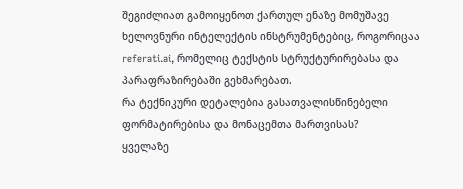შეგიძლიათ გამოიყენოთ ქართულ ენაზე მომუშავე ხელოვნური ინტელექტის ინსტრუმენტებიც, როგორიცაა referati.ai, რომელიც ტექსტის სტრუქტურირებასა და პარაფრაზირებაში გეხმარებათ.
რა ტექნიკური დეტალებია გასათვალისწინებელი ფორმატირებისა და მონაცემთა მართვისას?
ყველაზე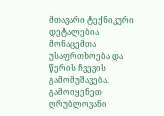მთავარი ტექნიკური დეტალებია მონაცემთა უსაფრთხოება და წერის ჩვევის გამომუშავება. გამოიყენეთ ღრუბლოვანი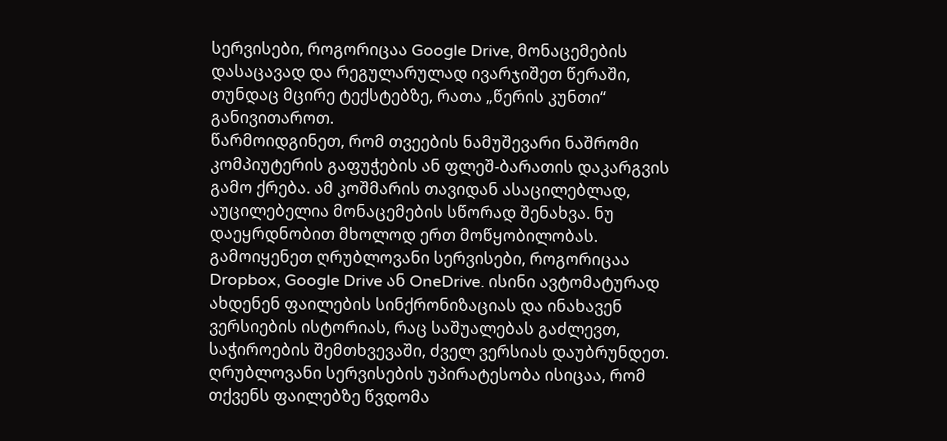სერვისები, როგორიცაა Google Drive, მონაცემების დასაცავად და რეგულარულად ივარჯიშეთ წერაში, თუნდაც მცირე ტექსტებზე, რათა „წერის კუნთი“ განივითაროთ.
წარმოიდგინეთ, რომ თვეების ნამუშევარი ნაშრომი კომპიუტერის გაფუჭების ან ფლეშ-ბარათის დაკარგვის გამო ქრება. ამ კოშმარის თავიდან ასაცილებლად, აუცილებელია მონაცემების სწორად შენახვა. ნუ დაეყრდნობით მხოლოდ ერთ მოწყობილობას. გამოიყენეთ ღრუბლოვანი სერვისები, როგორიცაა Dropbox, Google Drive ან OneDrive. ისინი ავტომატურად ახდენენ ფაილების სინქრონიზაციას და ინახავენ ვერსიების ისტორიას, რაც საშუალებას გაძლევთ, საჭიროების შემთხვევაში, ძველ ვერსიას დაუბრუნდეთ.
ღრუბლოვანი სერვისების უპირატესობა ისიცაა, რომ თქვენს ფაილებზე წვდომა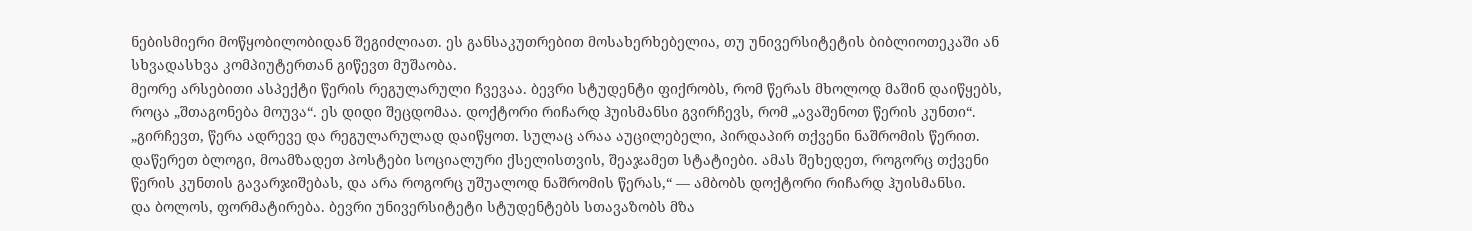ნებისმიერი მოწყობილობიდან შეგიძლიათ. ეს განსაკუთრებით მოსახერხებელია, თუ უნივერსიტეტის ბიბლიოთეკაში ან სხვადასხვა კომპიუტერთან გიწევთ მუშაობა.
მეორე არსებითი ასპექტი წერის რეგულარული ჩვევაა. ბევრი სტუდენტი ფიქრობს, რომ წერას მხოლოდ მაშინ დაიწყებს, როცა „შთაგონება მოუვა“. ეს დიდი შეცდომაა. დოქტორი რიჩარდ ჰუისმანსი გვირჩევს, რომ „ავაშენოთ წერის კუნთი“.
„გირჩევთ, წერა ადრევე და რეგულარულად დაიწყოთ. სულაც არაა აუცილებელი, პირდაპირ თქვენი ნაშრომის წერით. დაწერეთ ბლოგი, მოამზადეთ პოსტები სოციალური ქსელისთვის, შეაჯამეთ სტატიები. ამას შეხედეთ, როგორც თქვენი წერის კუნთის გავარჯიშებას, და არა როგორც უშუალოდ ნაშრომის წერას,“ — ამბობს დოქტორი რიჩარდ ჰუისმანსი.
და ბოლოს, ფორმატირება. ბევრი უნივერსიტეტი სტუდენტებს სთავაზობს მზა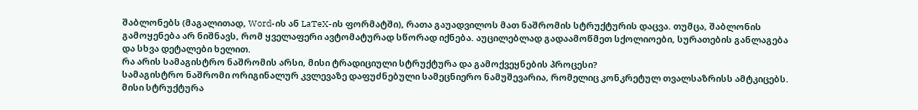შაბლონებს (მაგალითად, Word-ის ან LaTeX-ის ფორმატში), რათა გაუადვილოს მათ ნაშრომის სტრუქტურის დაცვა. თუმცა, შაბლონის გამოყენება არ ნიშნავს, რომ ყველაფერი ავტომატურად სწორად იქნება. აუცილებლად გადაამოწმეთ სქოლიოები, სურათების განლაგება და სხვა დეტალები ხელით.
რა არის სამაგისტრო ნაშრომის არსი, მისი ტრადიციული სტრუქტურა და გამოქვეყნების პროცესი?
სამაგისტრო ნაშრომი ორიგინალურ კვლევაზე დაფუძნებული სამეცნიერო ნამუშევარია, რომელიც კონკრეტულ თვალსაზრისს ამტკიცებს. მისი სტრუქტურა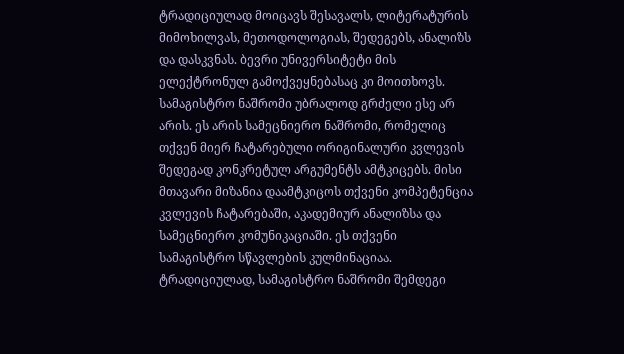ტრადიციულად მოიცავს შესავალს, ლიტერატურის მიმოხილვას, მეთოდოლოგიას, შედეგებს, ანალიზს და დასკვნას. ბევრი უნივერსიტეტი მის ელექტრონულ გამოქვეყნებასაც კი მოითხოვს.
სამაგისტრო ნაშრომი უბრალოდ გრძელი ესე არ არის. ეს არის სამეცნიერო ნაშრომი, რომელიც თქვენ მიერ ჩატარებული ორიგინალური კვლევის შედეგად კონკრეტულ არგუმენტს ამტკიცებს. მისი მთავარი მიზანია დაამტკიცოს თქვენი კომპეტენცია კვლევის ჩატარებაში, აკადემიურ ანალიზსა და სამეცნიერო კომუნიკაციაში. ეს თქვენი სამაგისტრო სწავლების კულმინაციაა.
ტრადიციულად, სამაგისტრო ნაშრომი შემდეგი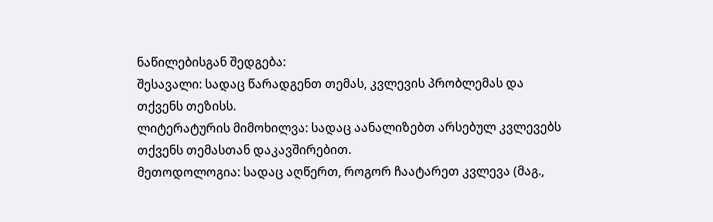ნაწილებისგან შედგება:
შესავალი: სადაც წარადგენთ თემას, კვლევის პრობლემას და თქვენს თეზისს.
ლიტერატურის მიმოხილვა: სადაც აანალიზებთ არსებულ კვლევებს თქვენს თემასთან დაკავშირებით.
მეთოდოლოგია: სადაც აღწერთ, როგორ ჩაატარეთ კვლევა (მაგ.,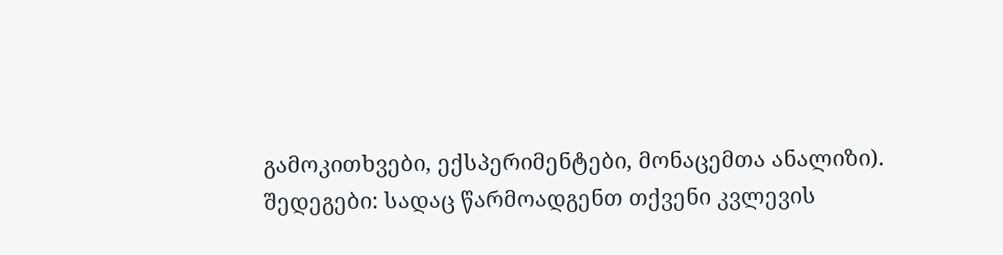გამოკითხვები, ექსპერიმენტები, მონაცემთა ანალიზი).
შედეგები: სადაც წარმოადგენთ თქვენი კვლევის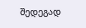შედეგად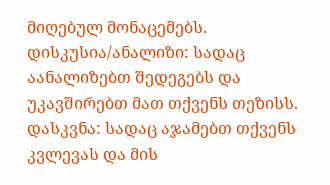მიღებულ მონაცემებს.
დისკუსია/ანალიზი: სადაც აანალიზებთ შედეგებს და უკავშირებთ მათ თქვენს თეზისს.
დასკვნა: სადაც აჯამებთ თქვენს კვლევას და მის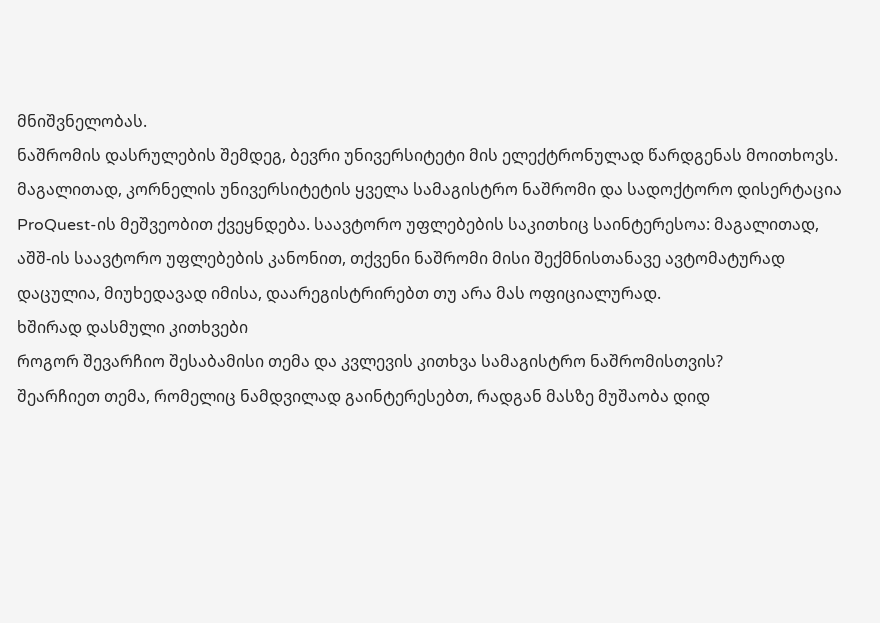მნიშვნელობას.
ნაშრომის დასრულების შემდეგ, ბევრი უნივერსიტეტი მის ელექტრონულად წარდგენას მოითხოვს. მაგალითად, კორნელის უნივერსიტეტის ყველა სამაგისტრო ნაშრომი და სადოქტორო დისერტაცია ProQuest-ის მეშვეობით ქვეყნდება. საავტორო უფლებების საკითხიც საინტერესოა: მაგალითად, აშშ-ის საავტორო უფლებების კანონით, თქვენი ნაშრომი მისი შექმნისთანავე ავტომატურად დაცულია, მიუხედავად იმისა, დაარეგისტრირებთ თუ არა მას ოფიციალურად.
ხშირად დასმული კითხვები
როგორ შევარჩიო შესაბამისი თემა და კვლევის კითხვა სამაგისტრო ნაშრომისთვის?
შეარჩიეთ თემა, რომელიც ნამდვილად გაინტერესებთ, რადგან მასზე მუშაობა დიდ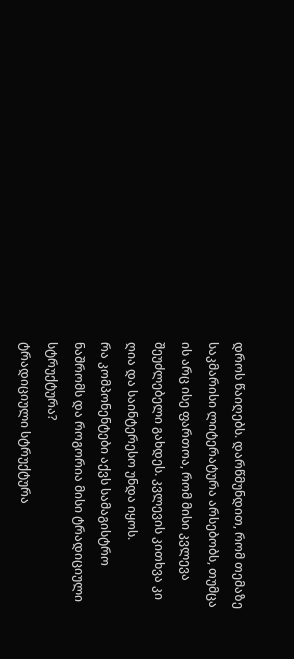დროს წაიღებს. დარწმუნდით, რომ თემაზე საკმარისი ლიტერატურა არსებობს, თუმცა ის არც ისე ფართოა, რომ მისი კვლევა შეუძლებელი გახდეს. კვლევის კითხვა კი ღია და საინტერესო უნდა იყოს.
რა კომპონენტები აქვს სამაგისტრო ნაშრომს და როგორია მისი ტრადიციული სტრუქტურა?
ტრადიციული სტრუქტურა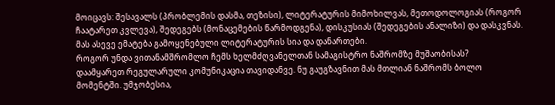მოიცავს: შესავალს (პრობლემის დასმა, თეზისი), ლიტერატურის მიმოხილვას, მეთოდოლოგიას (როგორ ჩაატარეთ კვლევა), შედეგებს (მონაცემების წარმოდგენა), დისკუსიას (შედეგების ანალიზი) და დასკვნას. მას ასევე ემატება გამოყენებული ლიტერატურის სია და დანართები.
როგორ უნდა ვითანამშრომლო ჩემს ხელმძღვანელთან სამაგისტრო ნაშრომზე მუშაობისას?
დაამყარეთ რეგულარული კომუნიკაცია თავიდანვე. ნუ გაუგზავნით მას მთლიან ნაშრომს ბოლო მომენტში. უმჯობესია,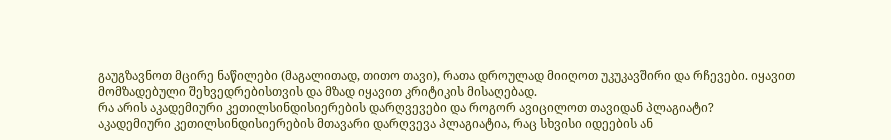გაუგზავნოთ მცირე ნაწილები (მაგალითად, თითო თავი), რათა დროულად მიიღოთ უკუკავშირი და რჩევები. იყავით მომზადებული შეხვედრებისთვის და მზად იყავით კრიტიკის მისაღებად.
რა არის აკადემიური კეთილსინდისიერების დარღვევები და როგორ ავიცილოთ თავიდან პლაგიატი?
აკადემიური კეთილსინდისიერების მთავარი დარღვევა პლაგიატია, რაც სხვისი იდეების ან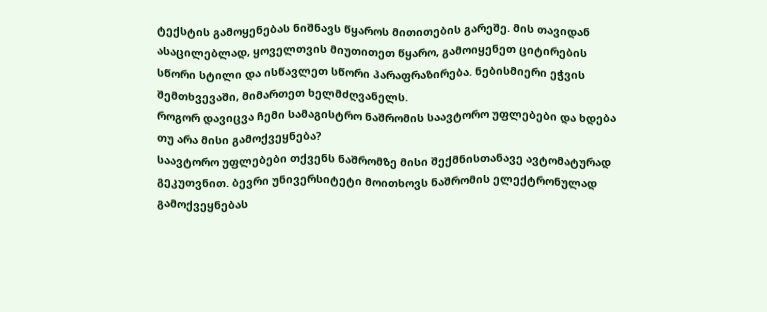ტექსტის გამოყენებას ნიშნავს წყაროს მითითების გარეშე. მის თავიდან ასაცილებლად, ყოველთვის მიუთითეთ წყარო, გამოიყენეთ ციტირების სწორი სტილი და ისწავლეთ სწორი პარაფრაზირება. ნებისმიერი ეჭვის შემთხვევაში, მიმართეთ ხელმძღვანელს.
როგორ დავიცვა ჩემი სამაგისტრო ნაშრომის საავტორო უფლებები და ხდება თუ არა მისი გამოქვეყნება?
საავტორო უფლებები თქვენს ნაშრომზე მისი შექმნისთანავე ავტომატურად გეკუთვნით. ბევრი უნივერსიტეტი მოითხოვს ნაშრომის ელექტრონულად გამოქვეყნებას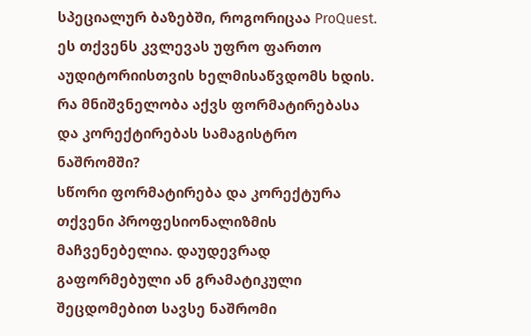სპეციალურ ბაზებში, როგორიცაა ProQuest. ეს თქვენს კვლევას უფრო ფართო აუდიტორიისთვის ხელმისაწვდომს ხდის.
რა მნიშვნელობა აქვს ფორმატირებასა და კორექტირებას სამაგისტრო ნაშრომში?
სწორი ფორმატირება და კორექტურა თქვენი პროფესიონალიზმის მაჩვენებელია. დაუდევრად გაფორმებული ან გრამატიკული შეცდომებით სავსე ნაშრომი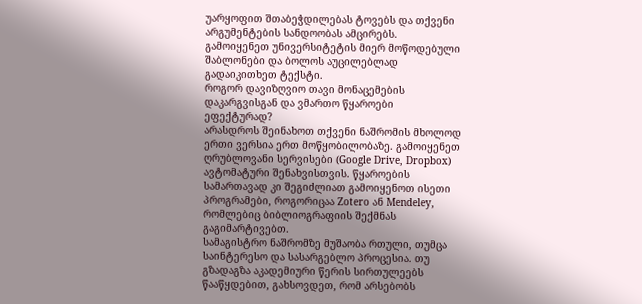უარყოფით შთაბეჭდილებას ტოვებს და თქვენი არგუმენტების სანდოობას ამცირებს. გამოიყენეთ უნივერსიტეტის მიერ მოწოდებული შაბლონები და ბოლოს აუცილებლად გადაიკითხეთ ტექსტი.
როგორ დავიზღვიო თავი მონაცემების დაკარგვისგან და ვმართო წყაროები ეფექტურად?
არასდროს შეინახოთ თქვენი ნაშრომის მხოლოდ ერთი ვერსია ერთ მოწყობილობაზე. გამოიყენეთ ღრუბლოვანი სერვისები (Google Drive, Dropbox) ავტომატური შენახვისთვის. წყაროების სამართავად კი შეგიძლიათ გამოიყენოთ ისეთი პროგრამები, როგორიცაა Zotero ან Mendeley, რომლებიც ბიბლიოგრაფიის შექმნას გაგიმარტივებთ.
სამაგისტრო ნაშრომზე მუშაობა რთული, თუმცა საინტერესო და სასარგებლო პროცესია. თუ გზადაგზა აკადემიური წერის სირთულეებს წააწყდებით, გახსოვდეთ, რომ არსებობს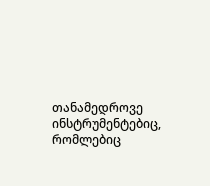თანამედროვე ინსტრუმენტებიც, რომლებიც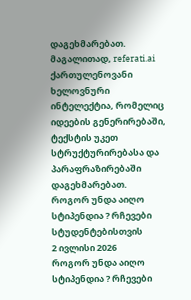დაგეხმარებათ. მაგალითად, referati.ai ქართულენოვანი ხელოვნური ინტელექტია, რომელიც იდეების გენერირებაში, ტექსტის უკეთ სტრუქტურირებასა და პარაფრაზირებაში დაგეხმარებათ.
როგორ უნდა აიღო სტიპენდია ? რჩევები სტუდენტებისთვის
2 ივლისი 2026
როგორ უნდა აიღო სტიპენდია ? რჩევები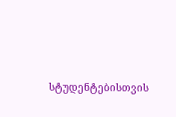სტუდენტებისთვის